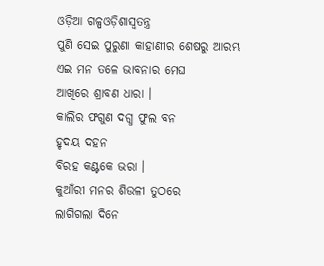ଓଡ଼ିଆ ଗଳ୍ପଓଡ଼ିଶାସ୍ୱତନ୍ତ୍ର
ପୁଣି ସେଇ ପୁରୁଣା କାହାଣୀର ଶେଷରୁ ଆରମ୍ଭ
ଏଇ ମନ ତଳେ ଭାବନାର ମେଘ
ଆଖିରେ ଶ୍ରାବଣ ଧାରା ।
କାଲିର ଫଗୁଣ ଦଗ୍ଧ ଫୁଲ ବନ
ହୃଦୟ ଦହନ
ବିରହ କଣ୍ଟକେ ଭରା ।
କୁଆଁରୀ ମନର ଶିଉଳୀ ତୁଠରେ
ଲାଗିଗଲା ଦିନେ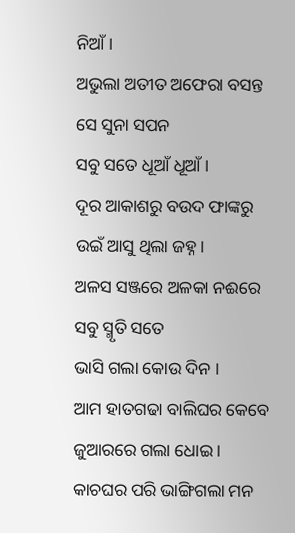ନିଆଁ ।
ଅଭୁଲା ଅତୀତ ଅଫେରା ବସନ୍ତ
ସେ ସୁନା ସପନ
ସବୁ ସତେ ଧୂଆଁ ଧୂଆଁ ।
ଦୂର ଆକାଶରୁ ବଉଦ ଫାଙ୍କରୁ
ଉଇଁ ଆସୁ ଥିଲା ଜହ୍ନ।
ଅଳସ ସଞ୍ଜରେ ଅଳକା ନଈରେ
ସବୁ ସ୍ମୃତି ସତେ
ଭାସି ଗଲା କୋଉ ଦିନ ।
ଆମ ହାତଗଢା ବାଲିଘର କେବେ
ଜୁଆରରେ ଗଲା ଧୋଇ ।
କାଚଘର ପରି ଭାଙ୍ଗିଗଲା ମନ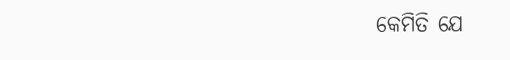କେମିତି ଯେ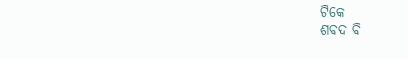ଟିକେ
ଶବଦ ବି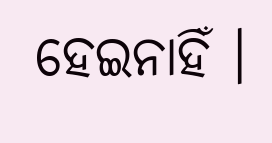ହେଇନାହିଁ ।